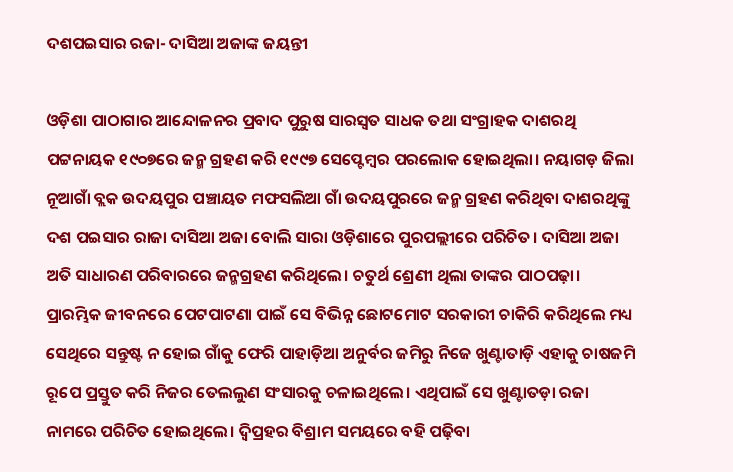ଦଶପଇସାର ରଜା- ଦାସିଆ ଅଜାଙ୍କ ଜୟନ୍ତୀ

ଓଡ଼ିଶା ପାଠାଗାର ଆନ୍ଦୋଳନର ପ୍ରବାଦ ପୁରୁଷ ସାରସ୍ବତ ସାଧକ ତଥା ସଂଗ୍ରାହକ ଦାଶରଥି ପଟ୍ଟନାୟକ ୧୯୦୭ରେ ଜନ୍ମ ଗ୍ରହଣ କରି ୧୯୯୭ ସେପ୍ଟେମ୍ବର ପରଲୋକ ହୋଇଥିଲା। ନୟାଗଡ଼ ଜିଲା ନୂଆଗାଁ ବ୍ଲକ ଉଦୟପୁର ପଞ୍ଚାୟତ ମଫସଲିଆ ଗାଁ ଉଦୟପୁରରେ ଜନ୍ମ ଗ୍ରହଣ କରିଥିବା ଦାଶରଥିଙ୍କୁ ଦଶ ପଇସାର ରାଜା ଦାସିଆ ଅଜା ବୋଲି ସାରା ଓଡ଼ିଶାରେ ପୁରପଲ୍ଲୀରେ ପରିଚିତ। ଦାସିଆ ଅଜା ଅତି ସାଧାରଣ ପରିବାରରେ ଜନ୍ମଗ୍ରହଣ କରିଥିଲେ। ଚତୁର୍ଥ ଶ୍ରେଣୀ ଥିଲା ତାଙ୍କର ପାଠପଢ଼ା। ପ୍ରାରମ୍ଭିକ ଜୀବନରେ ପେଟପାଟଣା ପାଇଁ ସେ ବିଭିନ୍ନ ଛୋଟମୋଟ ସରକାରୀ ଚାକିରି କରିଥିଲେ ମଧ୍ୟ ସେଥିରେ ସନ୍ତୁଷ୍ଟ ନ ହୋଇ ଗାଁକୁ ଫେରି ପାହାଡ଼ିଆ ଅନୁର୍ବର ଜମିରୁ ନିଜେ ଖୁଣ୍ଟାତାଡ଼ି ଏହାକୁ ଚାଷଜମି ରୂପେ ପ୍ରସ୍ତୁତ କରି ନିଜର ତେଲଲୁଣ ସଂସାରକୁ ଚଳାଇଥିଲେ। ଏଥିପାଇଁ ସେ ଖୁଣ୍ଟାତଡ଼ା ରଜା ନାମରେ ପରିଚିତ ହୋଇଥିଲେ। ଦ୍ବିପ୍ରହର ବିଶ୍ରାମ ସମୟରେ ବହି ପଢ଼ିବା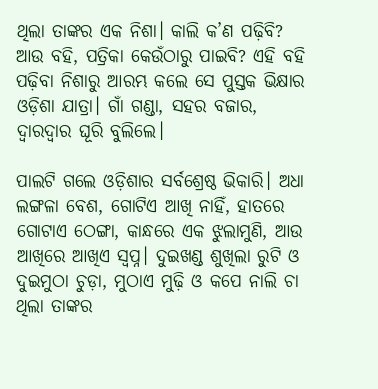ଥିଲା ତାଙ୍କର ଏକ ନିଶା। କାଲି କ’ଣ ପଢ଼ିବି? ଆଉ ବହି, ପତ୍ରିକା କେଉଁଠାରୁ ପାଇବି? ଏହି ବହି ପଢ଼ିବା ନିଶାରୁ ଆରମ୍ଭ କଲେ ସେ ପୁସ୍ତକ ଭିକ୍ଷାର ଓଡ଼ିଶା ଯାତ୍ରା। ଗାଁ ଗଣ୍ଡା, ସହର ବଜାର, ଦ୍ବାରଦ୍ବାର ଘୂରି ବୁଲିଲେ।

ପାଲଟି ଗଲେ ଓଡ଼ିଶାର ସର୍ବଶ୍ରେଷ୍ଠ ଭିକାରି। ଅଧା ଲଙ୍ଗଳା ବେଶ, ଗୋଟିଏ ଆଖି ନାହିଁ, ହାତରେ ଗୋଟାଏ ଠେଙ୍ଗା, କାନ୍ଧରେ ଏକ ଝୁଲାମୁଣି, ଆଉ ଆଖିରେ ଆଖିଏ ସ୍ବପ୍ନ। ଦୁଇଖଣ୍ଡ ଶୁଖିଲା ରୁଟି ଓ ଦୁଇମୁଠା ଚୁଡ଼ା, ମୁଠାଏ ମୁଢ଼ି ଓ କପେ ନାଲି ଚା ଥିଲା ତାଙ୍କର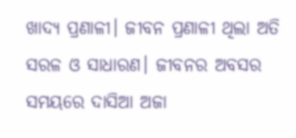ଖାଦ୍ୟ ପ୍ରଣାଳୀ। ଜୀବନ ପ୍ରଣାଳୀ ଥିଲା ଅତି ସରଳ ଓ ସାଧାରଣ। ଜୀବନର ଅବସର ସମୟରେ ଦାସିଆ ଅଜା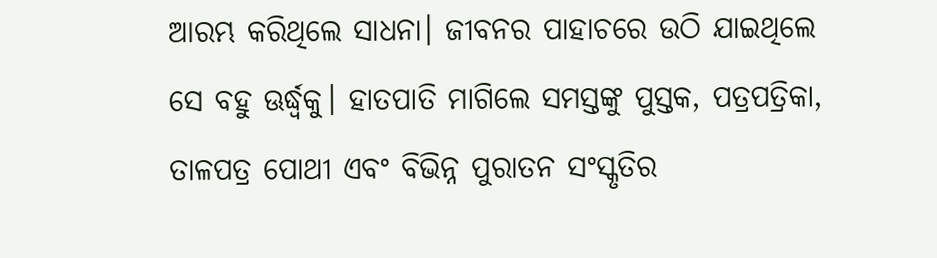ଆରମ୍ଭ କରିଥିଲେ ସାଧନା। ଜୀବନର ପାହାଚରେ ଉଠି ଯାଇଥିଲେ ସେ ବହୁ ଊର୍ଦ୍ଧ୍ବକୁ। ହାତପାତି ମାଗିଲେ ସମସ୍ତଙ୍କୁ ପୁସ୍ତକ, ପତ୍ରପତ୍ରିକା, ତାଳପତ୍ର ପୋଥୀ ଏବଂ ବିଭିନ୍ନ ପୁରାତନ ସଂସ୍କୃତିର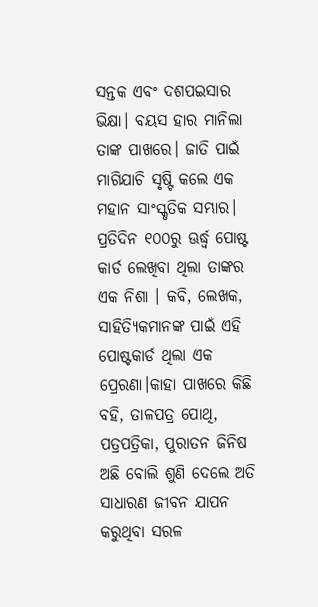ସନ୍ତକ ଏବଂ ଦଶପଇସାର ଭିକ୍ଷା। ବୟସ ହାର ମାନିଲା ତାଙ୍କ ପାଖରେ। ଜାତି ପାଇଁ ମାଗିଯାଚି ସୃଷ୍ଟି କଲେ ଏକ ମହାନ ସାଂସ୍କୃତିକ ସମ୍ଭାର। ପ୍ରତିଦିନ ୧୦୦ରୁ ଊର୍ଦ୍ଧ୍ବ ପୋଷ୍ଟ କାର୍ଡ ଲେଖିବା ଥିଲା ତାଙ୍କର ଏକ ନିଶା । କବି, ଲେଖକ, ସାହିତ୍ୟିକମାନଙ୍କ ପାଇଁ ଏହି ପୋଷ୍ଟକାର୍ଡ ଥିଲା ଏକ ପ୍ରେରଣା।କାହା ପାଖରେ କିଛି ବହି, ତାଳପତ୍ର ପୋଥି, ପତ୍ରପତ୍ରିକା, ପୁରାତନ ଜିନିଷ ଅଛି ବୋଲି ଶୁଣି ଦେଲେ ଅତି ସାଧାରଣ ଜୀବନ ଯାପନ କରୁଥିବା ସରଳ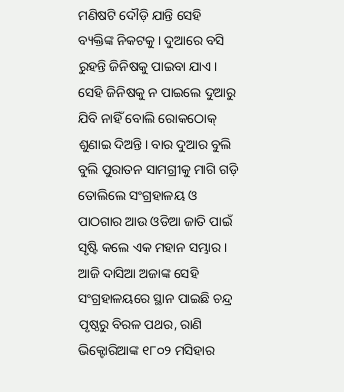ମଣିଷଟି ଦୌଡ଼ି ଯାନ୍ତି ସେହି ବ୍ୟକ୍ତିଙ୍କ ନିକଟକୁ। ଦୁଆରେ ବସି ରୁହନ୍ତି ଜିନିଷକୁ ପାଇବା ଯାଏ। ସେହି ଜିନିଷକୁ ନ ପାଇଲେ ଦୁଆରୁ ଯିବି ନାହିଁ ବୋଲି ରୋକଠୋକ୍‌ ଶୁଣାଇ ଦିଅନ୍ତି। ବାର ଦୁଆର ବୁଲି ବୁଲି ପୁରାତନ ସାମଗ୍ରୀକୁ ମାଗି ଗଡ଼ି ତୋଲିଲେ ସଂଗ୍ରହାଳୟ ଓ ପାଠଗାର ଆଉ ଓଡିଆ ଜାତି ପାଇଁ ସୃଷ୍ଟି କଲେ ଏକ ମହାନ ସମ୍ଭାର। ଆଜି ଦାସିଆ ଅଜାଙ୍କ ସେହି ସଂଗ୍ରହାଳୟରେ ସ୍ଥାନ ପାଇଛି ଚନ୍ଦ୍ର ପୃଷ୍ଠରୁ ବିରଳ ପଥର, ରାଣି ଭିକ୍ଟୋରିଆଙ୍କ ୧୮୦୨ ମସିହାର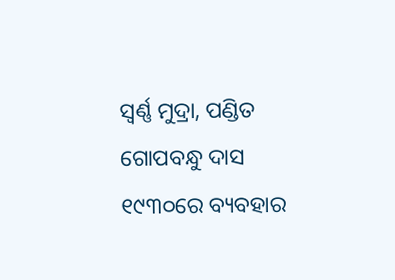ସ୍ବର୍ଣ୍ଣ ମୁଦ୍ରା, ପଣ୍ଡିତ ଗୋପବନ୍ଧୁ ଦାସ ୧୯୩୦ରେ ବ୍ୟବହାର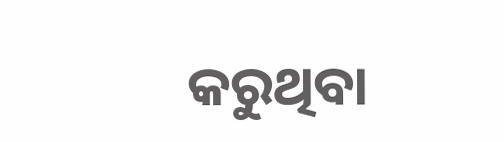କରୁଥିବା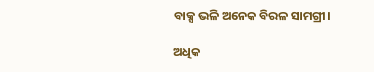ବାକ୍ସ ଭଳି ଅନେକ ବିରଳ ସାମଗ୍ରୀ।

ଅଧିକ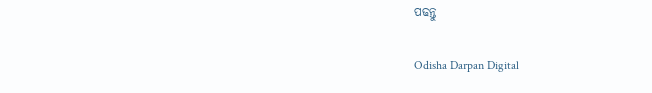ପଢନ୍ତୁ

Odisha Darpan Digital